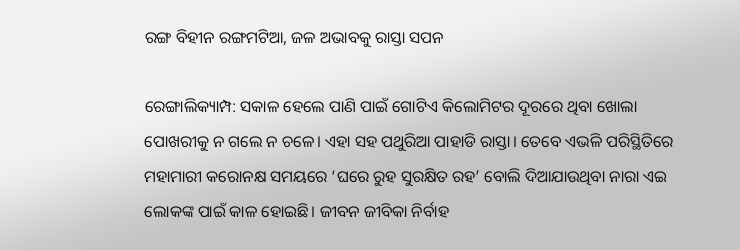ରଙ୍ଗ ବିହୀନ ରଙ୍ଗମଟିଆ, ଜଳ ଅଭାବକୁ ରାସ୍ତା ସପନ

ରେଙ୍ଗାଲିକ୍ୟାମ୍ପ: ସକାଳ ହେଲେ ପାଣି ପାଇଁ ଗୋଟିଏ କିଲୋମିଟର ଦୂରରେ ଥିବା ଖୋଲା ପୋଖରୀକୁ ନ ଗଲେ ନ ଚଳେ। ଏହା ସହ ପଥୁରିଆ ପାହାଡି ରାସ୍ତା। ତେବେ ଏଭଳି ପରିସ୍ଥିତିରେ ମହାମାରୀ କରୋନକ୍ଷ ସମୟରେ ‘ଘରେ ରୁହ ସୁରକ୍ଷିତ ରହ’ ବୋଲି ଦିଆଯାଉଥିବା ନାରା ଏଇ ଲୋକଙ୍କ ପାଇଁ କାଳ ହୋଇଛି। ଜୀବନ ଜୀବିକା ନିର୍ବାହ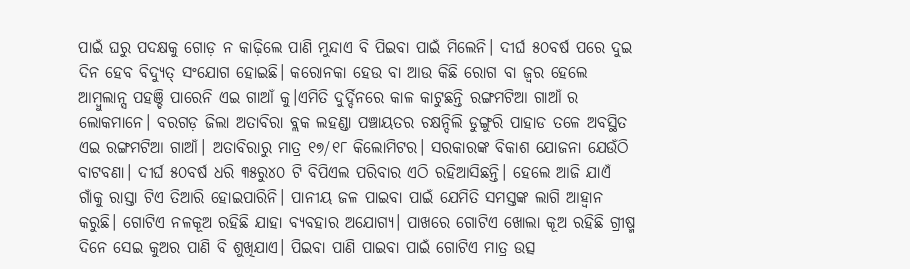ପାଇଁ ଘରୁ ପଦକ୍ଷକୁ ଗୋଡ଼ ନ କାଢ଼ିଲେ ପାଣି ମୁନ୍ଦାଏ ବି ପିଇବା ପାଇଁ ମିଲେନି। ଦୀର୍ଘ ୫୦ବର୍ଷ ପରେ ଦୁଇ ଦିନ ହେବ ବିଦ୍ୟୁତ୍ ସଂଯୋଗ ହୋଇଛି। କରୋନକା ହେଉ ବା ଆଉ କିଛି ରୋଗ ବା ଜ୍ଵର ହେଲେ ଆମ୍ବୁଲାନ୍ସ ପହଞ୍ଚି ପାରେନି ଏଇ ଗାଆଁ କୁ।ଏମିତି ଦୁର୍ଦ୍ଦିନରେ କାଳ କାଟୁଛନ୍ତି ରଙ୍ଗମଟିଆ ଗାଆଁ ର ଲୋକମାନେ। ବରଗଡ଼ ଜିଲା ଅତାବିରା ବ୍ଲକ ଲହଣ୍ଡା ପଞ୍ଚାୟତର ଚକ୍ଷନ୍ଦିଲି ଡୁଙ୍ଗୁରି ପାହାଡ ତଳେ ଅବସ୍ଥିତ ଏଇ ରଙ୍ଗମଟିଆ ଗାଆଁ। ଅତାବିରାରୁ ମାତ୍ର ୧୭/୧୮ କିଲୋମିଟର। ସରକାରଙ୍କ ବିକାଶ ଯୋଜନା ଯେଉଁଠି ବାଟବଣା। ଦୀର୍ଘ ୫୦ବର୍ଷ ଧରି ୩୫ରୁ୪୦ ଟି ବିପିଏଲ ପରିବାର ଏଠି ରହିଆସିଛନ୍ତି। ହେଲେ ଆଜି ଯାଏଁ ଗାଁକୁ ରାସ୍ତା ଟିଏ ତିଆରି ହୋଇପାରିନି। ପାନୀୟ ଜଳ ପାଇବା ପାଇଁ ଯେମିତି ସମସ୍ତଙ୍କ ଲାଗି ଆହ୍ବାନ କରୁଛି। ଗୋଟିଏ ନଳକୂଅ ରହିଛି ଯାହା ବ୍ୟବହାର ଅଯୋଗ୍ୟ। ପାଖରେ ଗୋଟିଏ ଖୋଲା କୂଅ ରହିଛି ଗ୍ରୀଷ୍ମ ଦିନେ ସେଇ କୁଅର ପାଣି ବି ଶୁଖିଯାଏ। ପିଇବା ପାଣି ପାଇବା ପାଇଁ ଗୋଟିଏ ମାତ୍ର ଉତ୍ସ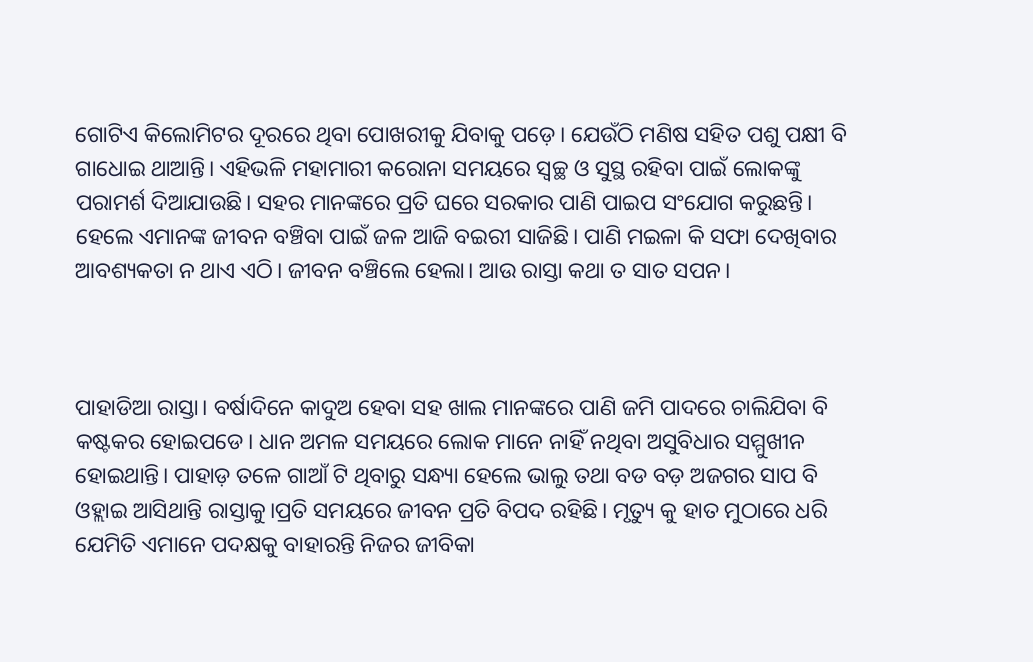ଗୋଟିଏ କିଲୋମିଟର ଦୂରରେ ଥିବା ପୋଖରୀକୁ ଯିବାକୁ ପଡ଼େ। ଯେଉଁଠି ମଣିଷ ସହିତ ପଶୁ ପକ୍ଷୀ ବି ଗାଧୋଇ ଥାଆନ୍ତି। ଏହିଭଳି ମହାମାରୀ କରୋନା ସମୟରେ ସ୍ୱଚ୍ଛ ଓ ସୁସ୍ଥ ରହିବା ପାଇଁ ଲୋକଙ୍କୁ ପରାମର୍ଶ ଦିଆଯାଉଛି। ସହର ମାନଙ୍କରେ ପ୍ରତି ଘରେ ସରକାର ପାଣି ପାଇପ ସଂଯୋଗ କରୁଛନ୍ତି। ହେଲେ ଏମାନଙ୍କ ଜୀବନ ବଞ୍ଚିବା ପାଇଁ ଜଳ ଆଜି ବଇରୀ ସାଜିଛି। ପାଣି ମଇଳା କି ସଫା ଦେଖିବାର ଆବଶ୍ୟକତା ନ ଥାଏ ଏଠି। ଜୀବନ ବଞ୍ଚିଲେ ହେଲା। ଆଉ ରାସ୍ତା କଥା ତ ସାତ ସପନ।



ପାହାଡିଆ ରାସ୍ତା। ବର୍ଷାଦିନେ କାଦୁଅ ହେବା ସହ ଖାଲ ମାନଙ୍କରେ ପାଣି ଜମି ପାଦରେ ଚାଲିଯିବା ବି କଷ୍ଟକର ହୋଇପଡେ। ଧାନ ଅମଳ ସମୟରେ ଲୋକ ମାନେ ନାହିଁ ନଥିବା ଅସୁବିଧାର ସମ୍ମୁଖୀନ ହୋଇଥାନ୍ତି। ପାହାଡ଼ ତଳେ ଗାଆଁ ଟି ଥିବାରୁ ସନ୍ଧ୍ୟା ହେଲେ ଭାଲୁ ତଥା ବଡ ବଡ଼ ଅଜଗର ସାପ ବି ଓହ୍ଲାଇ ଆସିଥାନ୍ତି ରାସ୍ତାକୁ।ପ୍ରତି ସମୟରେ ଜୀବନ ପ୍ରତି ବିପଦ ରହିଛି। ମୃତ୍ୟୁ କୁ ହାତ ମୁଠାରେ ଧରି ଯେମିତି ଏମାନେ ପଦକ୍ଷକୁ ବାହାରନ୍ତି ନିଜର ଜୀବିକା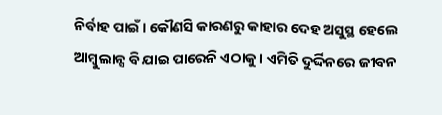ନିର୍ବାହ ପାଇଁ। କୌଣସି କାରଣରୁ କାହାର ଦେହ ଅସୁସ୍ଥ ହେଲେ ଆମ୍ବୁଲାନ୍ସ ବି ଯାଇ ପାରେନି ଏଠାକୁ। ଏମିତି ଦୁର୍ଦ୍ଦିନରେ ଜୀବନ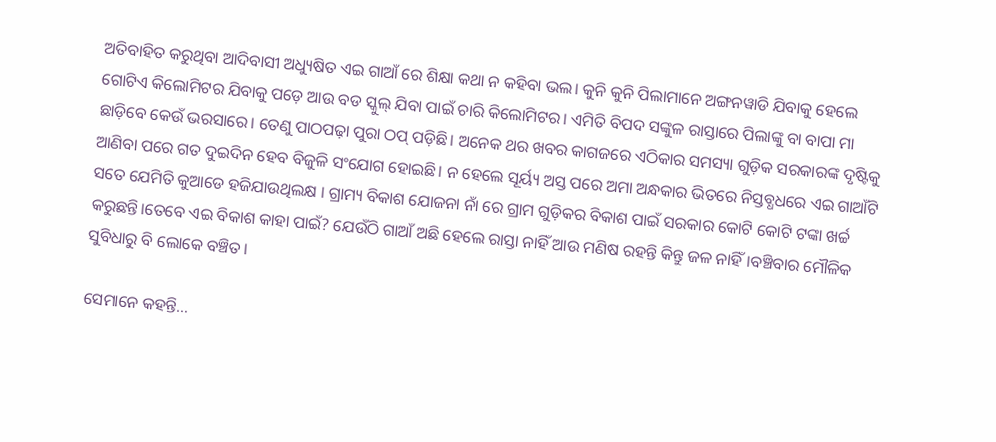ଅତିବାହିତ କରୁଥିବା ଆଦିବାସୀ ଅଧ୍ୟୁଷିତ ଏଇ ଗାଆଁ ରେ ଶିକ୍ଷା କଥା ନ କହିବା ଭଲ। କୁନି କୁନି ପିଲାମାନେ ଅଙ୍ଗନୱାଡି ଯିବାକୁ ହେଲେ ଗୋଟିଏ କିଲୋମିଟର ଯିବାକୁ ପଡ଼େ ଆଉ ବଡ ସ୍କୁଲ୍ ଯିବା ପାଇଁ ଚାରି କିଲୋମିଟର। ଏମିତି ବିପଦ ସଙ୍କୁଳ ରାସ୍ତାରେ ପିଲାଙ୍କୁ ବା ବାପା ମା ଛାଡ଼ିବେ କେଉଁ ଭରସାରେ। ତେଣୁ ପାଠପଢ଼ା ପୁରା ଠପ୍ ପଡ଼ିଛି। ଅନେକ ଥର ଖବର କାଗଜରେ ଏଠିକାର ସମସ୍ୟା ଗୁଡ଼ିକ ସରକାରଙ୍କ ଦୃଷ୍ଟିକୁ ଆଣିବା ପରେ ଗତ ଦୁଇଦିନ ହେବ ବିଜୁଳି ସଂଯୋଗ ହୋଇଛି। ନ ହେଲେ ସୂର୍ୟ୍ୟ ଅସ୍ତ ପରେ ଅମା ଅନ୍ଧକାର ଭିତରେ ନିସ୍ତବ୍ଧଧରେ ଏଇ ଗାଆଁଟି ସତେ ଯେମିତି କୁଆଡେ ହଜିଯାଉଥିଲକ୍ଷ । ଗ୍ରାମ୍ୟ ବିକାଶ ଯୋଜନା ନାଁ ରେ ଗ୍ରାମ ଗୁଡ଼ିକର ବିକାଶ ପାଇଁ ସରକାର କୋଟି କୋଟି ଟଙ୍କା ଖର୍ଚ୍ଚ କରୁଛନ୍ତି।ତେବେ ଏଇ ବିକାଶ କାହା ପାଇଁ? ଯେଉଁଠି ଗାଆଁ ଅଛି ହେଲେ ରାସ୍ତା ନାହିଁ ଆଉ ମଣିଷ ରହନ୍ତି କିନ୍ତୁ ଜଳ ନାହିଁ।ବଞ୍ଚିବାର ମୌଳିକ ସୁବିଧାରୁ ବି ଲୋକେ ବଞ୍ଚିତ।

ସେମାନେ କହନ୍ତି…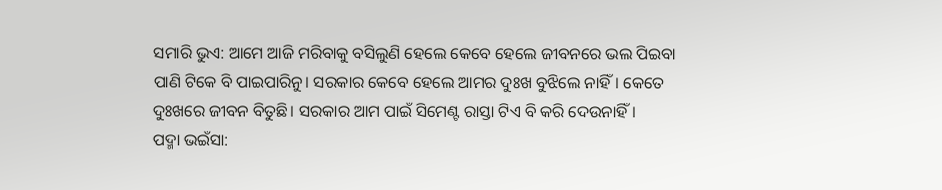ସମାରି ଭୁଏ: ଆମେ ଆଜି ମରିବାକୁ ବସିଲୁଣି ହେଲେ କେବେ ହେଲେ ଜୀବନରେ ଭଲ ପିଇବା ପାଣି ଟିକେ ବି ପାଇପାରିନୁ। ସରକାର କେବେ ହେଲେ ଆମର ଦୁଃଖ ବୁଝିଲେ ନାହିଁ। କେତେ ଦୁଃଖରେ ଜୀବନ ବିତୁଛି। ସରକାର ଆମ ପାଇଁ ସିମେଣ୍ଟ ରାସ୍ତା ଟିଏ ବି କରି ଦେଉନାହିଁ।
ପଦ୍ମା ଭଇଁସା: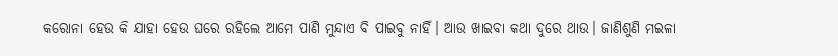କରୋନା ହେଉ କି ଯାହା ହେଉ ଘରେ ରହିଲେ ଆମେ ପାଣି ମୁନ୍ଦାଏ ବି ପାଇବୁ ନାହିଁ। ଆଉ ଖାଇବା କଥା ଦୁରେ ଥାଉ। ଜାଣିଶୁଣି ମଇଳା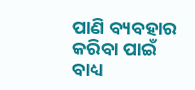ପାଣି ବ୍ୟବହାର କରିବା ପାଇଁ ବାଧ୍ୟ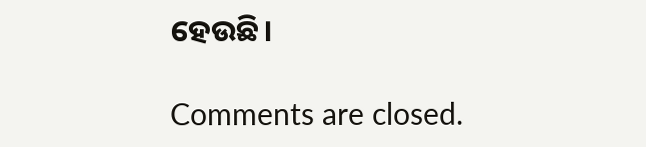ହେଉଛି।

Comments are closed.